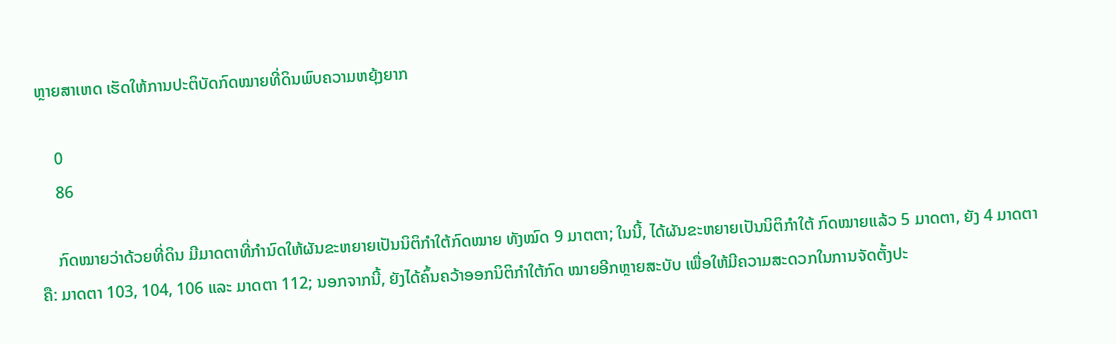ຫຼາຍສາເຫດ ເຮັດໃຫ້ການປະຕິບັດກົດໝາຍທີ່ດິນພົບຄວາມຫຍຸ້ງຍາກ

    0
    86

    ກົດໝາຍວ່າດ້ວຍທີ່ດິນ ມີມາດຕາທີ່ກຳນົດໃຫ້ຜັນຂະຫຍາຍເປັນນິຕິກຳໃຕ້ກົດໝາຍ ທັງໝົດ 9 ມາຕຕາ; ໃນນີ້, ໄດ້ຜັນຂະຫຍາຍເປັນນິຕິກໍາໃຕ້ ກົດໝາຍແລ້ວ 5 ມາດຕາ, ຍັງ 4 ມາດຕາ ຄື: ມາດຕາ 103, 104, 106 ແລະ ມາດຕາ 112; ນອກຈາກນີ້, ຍັງໄດ້ຄົ້ນຄວ້າອອກນິຕິກໍາໃຕ້ກົດ ໝາຍອີກຫຼາຍສະບັບ ເພື່ອໃຫ້ມີຄວາມສະດວກໃນການຈັດຕັ້ງປະ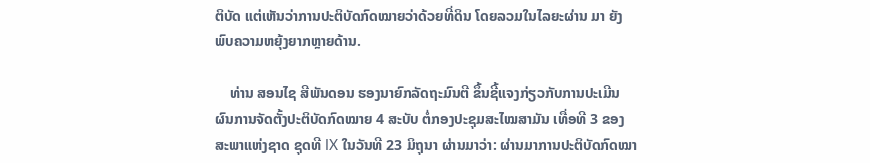ຕິບັດ ແຕ່ເຫັນວ່າການປະຕິບັດກົດໝາຍວ່າດ້ວຍທີ່ດິນ ໂດຍລວມໃນໄລຍະຜ່ານ ມາ ຍັງພົບຄວາມຫຍຸ້ງຍາກຫຼາຍດ້ານ.

    ທ່ານ ສອນໄຊ ສີພັນດອນ ຮອງນາຍົກລັດຖະມົນຕີ ຂຶ້ນຊີ້ແຈງກ່ຽວກັບການປະເມີນຜົນການຈັດຕັ້ງປະຕິບັດກົດໝາຍ 4 ສະບັບ ຕໍ່ກອງປະຊຸມສະໄໝສາມັນ ເທື່ອທີ 3 ຂອງສະພາແຫ່ງຊາດ ຊຸດທີ IX ໃນວັນທີ 23 ມິຖຸນາ ຜ່ານມາວ່າ: ຜ່ານມາການປະຕິບັດກົດໝາ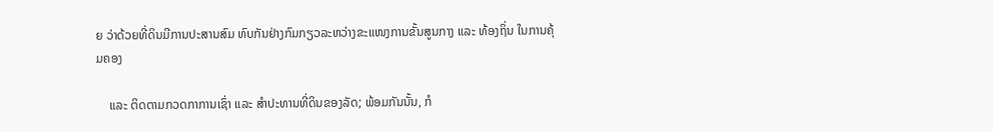ຍ ວ່າດ້ວຍທີ່ດິນມີການປະສານສົມ ທົບກັນຢ່າງກົມກຽວລະຫວ່າງຂະແໜງການຂັ້ນສູນກາງ ແລະ ທ້ອງຖິ່ນ ໃນການຄຸ້ມຄອງ

    ແລະ ຕິດຕາມກວດກາການເຊົ່າ ແລະ ສຳປະທານທີ່ດິນຂອງລັດ; ພ້ອມກັນນັ້ນ, ກໍ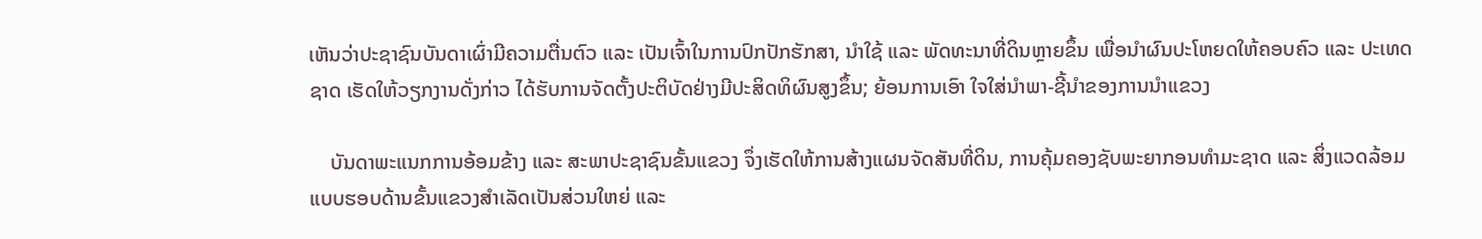ເຫັນວ່າປະຊາຊົນບັນດາເຜົ່າມີຄວາມຕື່ນຕົວ ແລະ ເປັນເຈົ້າໃນການປົກປັກຮັກສາ, ນຳໃຊ້ ແລະ ພັດທະນາທີ່ດິນຫຼາຍຂຶ້ນ ເພື່ອນໍາຜົນປະໂຫຍດໃຫ້ຄອບຄົວ ແລະ ປະເທດຊາດ ເຮັດໃຫ້ວຽກງານດັ່ງກ່າວ ໄດ້ຮັບການຈັດຕັ້ງປະຕິບັດຢ່າງມີປະສິດທິຜົນສູງຂຶ້ນ; ຍ້ອນການເອົາ ໃຈໃສ່ນຳພາ-ຊີ້ນຳຂອງການນຳແຂວງ

    ບັນດາພະແນກການອ້ອມຂ້າງ ແລະ ສະພາປະຊາຊົນຂັ້ນແຂວງ ຈຶ່ງເຮັດໃຫ້ການສ້າງແຜນຈັດສັນທີ່ດິນ, ການຄຸ້ມຄອງຊັບພະຍາກອນທໍາມະຊາດ ແລະ ສິ່ງແວດລ້ອມ ແບບຮອບດ້ານຂັ້ນແຂວງສໍາເລັດເປັນສ່ວນໃຫຍ່ ແລະ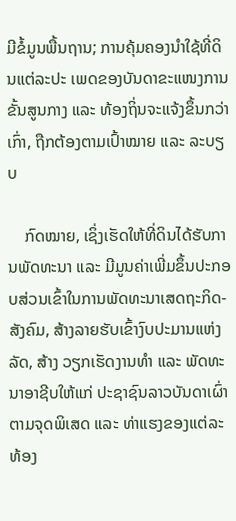ມີຂໍ້ມູນພື້ນຖານ; ການຄຸ້ມຄອງນໍາໃຊ້ທີ່ດິນແຕ່ລະປະ ເພດຂອງບັນດາຂະແໜງການຂັ້ນສູນກາງ ແລະ ທ້ອງຖິ່ນຈະແຈ້ງຂຶ້ນກວ່າເກົ່າ, ຖືກຕ້ອງຕາມເປົ້າໝາຍ ແລະ ລະບຽບ

    ກົດໝາຍ, ເຊິ່ງເຮັດໃຫ້ທີ່ດິນໄດ້ຮັບການພັດທະນາ ແລະ ມີມູນຄ່າເພີ່ມຂຶ້ນປະກອບສ່ວນເຂົ້າໃນການພັດທະນາເສດຖະກິດ-ສັງຄົມ, ສ້າງລາຍຮັບເຂົ້າງົບປະມານແຫ່ງລັດ, ສ້າງ ວຽກເຮັດງານທຳ ແລະ ພັດທະນາອາຊີບໃຫ້ແກ່ ປະຊາຊົນລາວບັນດາເຜົ່າຕາມຈຸດພິເສດ ແລະ ທ່າແຮງຂອງແຕ່ລະທ້ອງ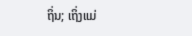ຖິ່ນ; ເຖິ່ງແມ່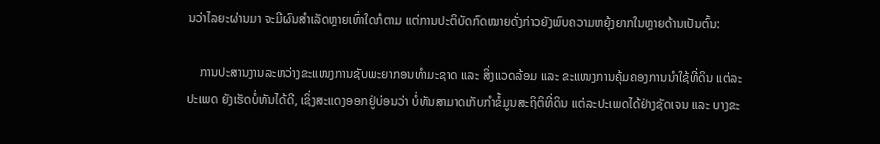ນວ່າໄລຍະຜ່ານມາ ຈະມີຜົນສໍາເລັດຫຼາຍເທົ່າໃດກໍຕາມ ແຕ່ການປະຕິບັດກົດໝາຍດັ່ງກ່າວຍັງພົບຄວາມຫຍຸ້ງຍາກໃນຫຼາຍດ້ານເປັນຕົ້ນ:

    ການປະສານງານລະຫວ່າງຂະແໜງການຊັບພະຍາກອນທຳມະຊາດ ແລະ ສິ່ງແວດລ້ອມ ແລະ ຂະແໜງການຄຸ້ມຄອງການນໍາໃຊ້ທີ່ດິນ ແຕ່ລະປະເພດ ຍັງເຮັດບໍ່ທັນໄດ້ດີ, ເຊິ່ງສະແດງອອກຢູ່ບ່ອນວ່າ ບໍ່ທັນສາມາດເກັບກໍາຂໍ້ມູນສະຖິຕິທີ່ດິນ ແຕ່ລະປະເພດໄດ້ຢ່າງຊັດເຈນ ແລະ ບາງຂະ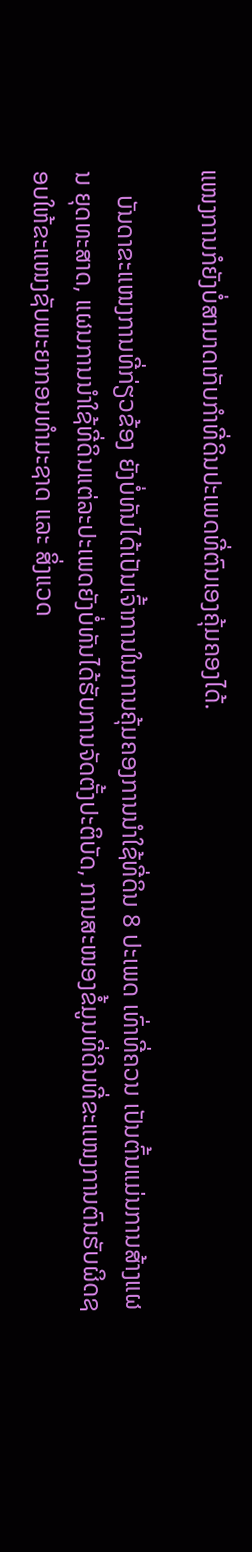ແໜງການກໍຍັງບໍ່ສາມາດເກັບກໍາທີ່ດິນປະເພດທີ່ຕົນເອງຄຸ້ມຄອງໄດ້.

    ບັນດາຂະແໜງການທີ່ກ່ຽວຂ້ອງ ຍັງບໍ່ທັນໄດ້ເປັນເຈົ້າການໃນການຄຸ້ມຄອງການນໍາໃຊ້ທີ່ດິນ 8 ປະເພດ ເທົ່າທີ່ຄວນ ເປັນຕົ້ນແມ່ນການສ້າງແຜນ ຍຸດທະສາດ, ແຜນການນໍາໃຊ້ທີ່ດິນແຕ່ລະປະເພດຍັງບໍ່ທັນໄດ້ຮັບການຈັດຕັ້ງປະຕິບັດ, ການສະໜອງຂໍ້ມູນທີ່ດິນທີ່ຂະແໜງການຕົນຮັບຜິດຊອບໃຫ້ຂະແໜງຊັບພະຍາກອນທຳມະຊາດ ແລະ ສິ່ງແວດ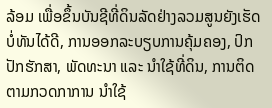ລ້ອມ ເພື່ອຂຶ້ນບັນຊີທີ່ດິນລັດຢ່າງລວມສູນຍັງເຮັດບໍ່ທັນໄດ້ດີ, ການອອກລະບຽບການຄຸ້ມຄອງ, ປົກປັກຮັກສາ, ພັດທະນາ ແລະ ນຳໃຊ້ທີ່ດິນ, ການຕິດຕາມກວດກາການ ນໍາໃຊ້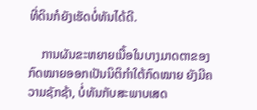ທີ່ດິນກໍຍັງເຮັດບໍ່ທັນໄດ້ດີ.

    ການຜັນຂະຫຍາຍເນື້ອໃນບາງມາດຕາຂອງກົດໝາຍອອກເປັນນິຕິກຳໃຕ້ກົດໝາຍ ຍັງມີຄວາມຊັກຊ້າ, ບໍ່ທັນກັບສະພາບເສດ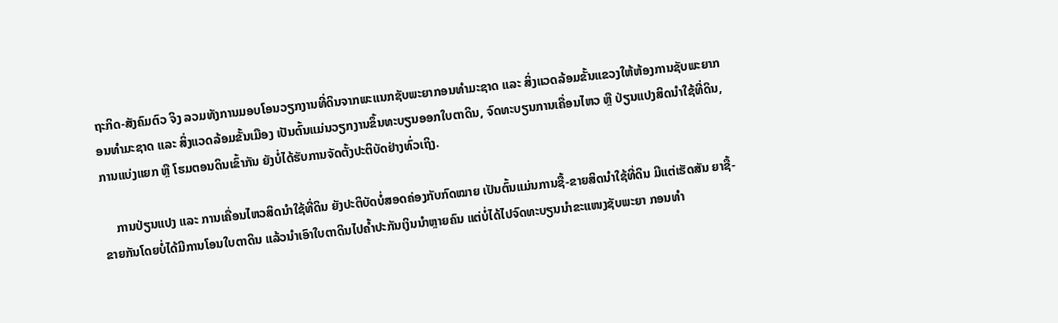ຖະກິດ-ສັງຄົມຕົວ ຈິງ ລວມທັງການມອບໂອນວຽກງານທີ່ດິນຈາກພະແນກຊັບພະຍາກອນທໍາມະຊາດ ແລະ ສິ່ງແວດລ້ອມຂັ້ນແຂວງໃຫ້ຫ້ອງການຊັບພະຍາກອນທໍາມະຊາດ ແລະ ສິ່ງແວດລ້ອມຂັ້ນເມືອງ ເປັນຕົ້ນແມ່ນວຽກງານຂຶ້ນທະບຽນອອກໃບຕາດິນ, ຈົດທະບຽນການເຄື່ອນໄຫວ ຫຼື ປ່ຽນແປງສິດນໍາໃຊ້ທີ່ດິນ, ການແບ່ງແຍກ ຫຼື ໂຮມຕອນດິນເຂົ້າກັນ ຍັງບໍ່ໄດ້ຮັບການຈັດຕັ້ງປະຕິບັດຢ່າງທົ່ວເຖິງ.

    ການປ່ຽນແປງ ແລະ ການເຄື່ອນໄຫວສິດນໍາໃຊ້ທີ່ດິນ ຍັງປະຕິບັດບໍ່ສອດຄ່ອງກັບກົດໝາຍ ເປັນຕົ້ນແມ່ນການຊື້-ຂາຍສິດນໍາໃຊ້ທີ່ດິນ ມີແຕ່ເຮັດສັນ ຍາຊື້-ຂາຍກັນໂດຍບໍ່ໄດ້ມີການໂອນໃບຕາດິນ ແລ້ວນໍາເອົາໃບຕາດິນໄປຄໍ້າປະກັນເງິນນຳຫຼາຍຄົນ ແຕ່ບໍ່ໄດ້ໄປຈົດທະບຽນນຳຂະແໜງຊັບພະຍາ ກອນທຳ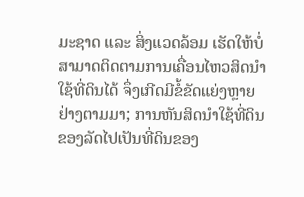ມະຊາດ ແລະ ສິ່ງແວດລ້ອມ ເຮັດໃຫ້ບໍ່ສາມາດຕິດຕາມການເຄື່ອນໄຫວສິດນໍາໃຊ້ທີ່ດິນໄດ້ ຈຶ່ງເກີດມີຂໍ້ຂັດແຍ່ງຫຼາຍຢ່າງຕາມມາ; ການຫັນສິດນໍາໃຊ້ທີ່ດິນຂອງລັດໄປເປັນທີ່ດິນຂອງ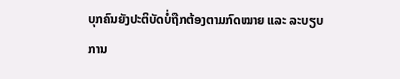ບຸກຄົນຍັງປະຕິບັດບໍ່ຖືກຕ້ອງຕາມກົດໝາຍ ແລະ ລະບຽບການ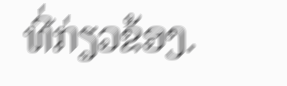ທີ່ກ່ຽວຂ້ອງ.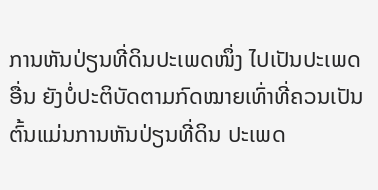ການຫັນປ່ຽນທີ່ດິນປະເພດໜຶ່ງ ໄປເປັນປະເພດອື່ນ ຍັງບໍ່ປະຕິບັດຕາມກົດໝາຍເທົ່າທີ່ຄວນເປັນ ຕົ້ນແມ່ນການຫັນປ່ຽນທີ່ດິນ ປະເພດ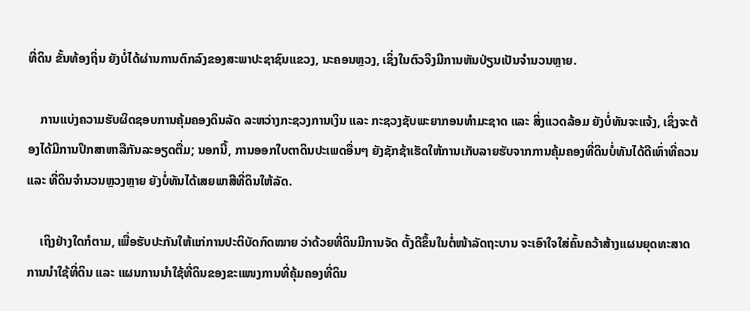ທີ່ດິນ ຂັ້ນທ້ອງຖິ່ນ ຍັງບໍ່ໄດ້ຜ່ານການຕົກລົງຂອງສະພາປະຊາຊົນແຂວງ, ນະຄອນຫຼວງ, ເຊິ່ງໃນຕົວຈິງມີການຫັນປ່ຽນເປັນຈຳນວນຫຼາຍ.

    ການແບ່ງຄວາມຮັບຜິດຊອບການຄຸ້ມຄອງດິນລັດ ລະຫວ່າງກະຊວງການເງິນ ແລະ ກະຊວງຊັບພະຍາກອນທຳມະຊາດ ແລະ ສິ່ງແວດລ້ອມ ຍັງບໍ່ທັນຈະແຈ້ງ, ເຊິ່ງຈະຕ້ອງໄດ້ມີການປຶກສາຫາລືກັນລະອຽດຕື່ມ; ນອກນີ້, ການອອກໃບຕາດິນປະເພດອື່ນໆ ຍັງຊັກຊ້າເຮັດໃຫ້ການເກັບລາຍຮັບຈາກການຄຸ້ມຄອງທີ່ດິນບໍ່ທັນໄດ້ດີເທົ່າທີ່ຄວນ ແລະ ທີ່ດິນຈໍານວນຫຼວງຫຼາຍ ຍັງບໍ່ທັນໄດ້ເສຍພາສີທີ່ດິນໃຫ້ລັດ.

    ເຖິງຢ່າງໃດກໍຕາມ, ເພື່ອຮັບປະກັນໃຫ້ແກ່ການປະຕິບັດກົດໝາຍ ວ່າດ້ວຍທີ່ດິນມີການຈັດ ຕັ້ງດີຂຶ້ນໃນຕໍ່ໜ້າລັດຖະບານ ຈະເອົາໃຈໃສ່ຄົ້ນຄວ້າສ້າງແຜນຍຸດທະສາດການນໍາໃຊ້ທີ່ດິນ ແລະ ແຜນການນໍາໃຊ້ທີ່ດິນຂອງຂະແໜງການທີ່ຄຸ້ມຄອງທີ່ດິນ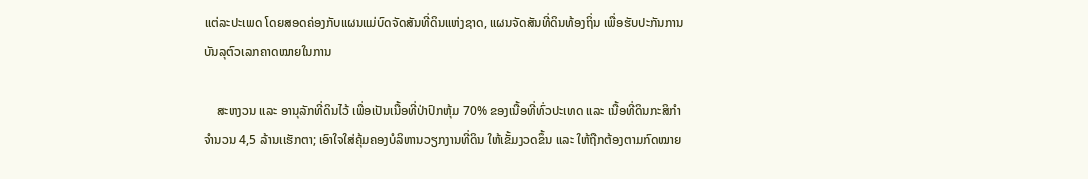ແຕ່ລະປະເພດ ໂດຍສອດຄ່ອງກັບແຜນແມ່ບົດຈັດສັນທີ່ດິນແຫ່ງຊາດ, ແຜນຈັດສັນທີ່ດິນທ້ອງຖິ່ນ ເພື່ອຮັບປະກັນການບັນລຸຕົວເລກຄາດໝາຍໃນການ

    ສະຫງວນ ແລະ ອານຸລັກທີ່ດິນໄວ້ ເພື່ອເປັນເນື້ອທີ່ປ່າປົກຫຸ້ມ 70% ຂອງເນື້ອທີ່ທົ່ວປະເທດ ແລະ ເນື້ອທີ່ດິນກະສິກຳ ຈຳນວນ 4,5 ລ້ານເເຮັກຕາ; ເອົາໃຈໃສ່ຄຸ້ມຄອງບໍລິຫານວຽກງານທີ່ດິນ ໃຫ້ເຂັ້ມງວດຂຶ້ນ ແລະ ໃຫ້ຖືກຕ້ອງຕາມກົດໝາຍ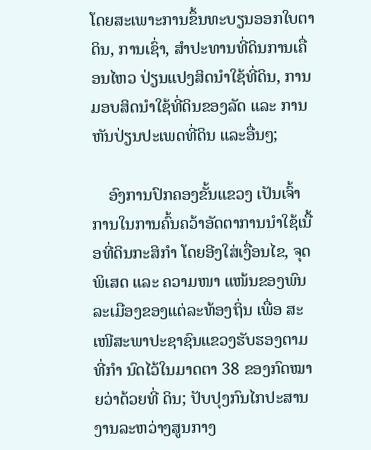ໂດຍສະເພາະການຂຶ້ນທະບຽນອອກໃບຕາດິນ, ການເຊົ່າ, ສຳປະທານທີ່ດິນການເຄື່ອນໄຫວ ປ່ຽນແປງສິດນຳໃຊ້ທີ່ດິນ, ການມອບສິດນໍາໃຊ້ທີ່ດິນຂອງລັດ ແລະ ການຫັນປ່ຽນປະເພດທີ່ດິນ ແລະອື່ນໆ;

    ອົງການປົກຄອງຂັ້ນແຂວງ ເປັນເຈົ້າການໃນການຄົ້ນຄວ້າອັດຕາການນຳໃຊ້ເນື້ອທີ່ດິນກະສິກຳ ໂດຍອີງໃສ່ເງື່ອນໄຂ, ຈຸດພິເສດ ແລະ ຄວາມໜາ ແໜ້ນຂອງພົນລະເມືອງຂອງແຕ່ລະທ້ອງຖິ່ນ ເພື່ອ ສະເໜີສະພາປະຊາຊົນແຂວງຮັບຮອງຕາມທີ່ກຳ ນົດໄວ້ໃນມາດຕາ 38 ຂອງກົດໝາຍວ່າດ້ວຍທີ່ ດິນ; ປັບປຸງກົນໄກປະສານງານລະຫວ່າງສູນກາງ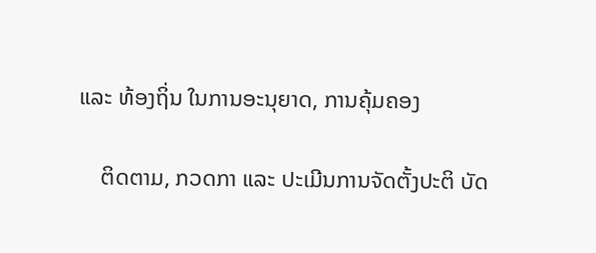ແລະ ທ້ອງຖິ່ນ ໃນການອະນຸຍາດ, ການຄຸ້ມຄອງ

    ຕິດຕາມ, ກວດກາ ແລະ ປະເມີນການຈັດຕັ້ງປະຕິ ບັດ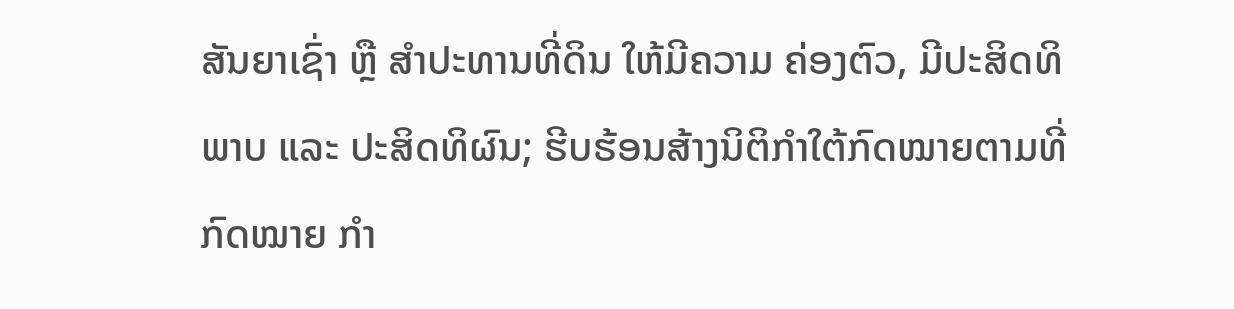ສັນຍາເຊົ່າ ຫຼື ສໍາປະທານທີ່ດິນ ໃຫ້ມີຄວາມ ຄ່ອງຕົວ, ມີປະສິດທິພາບ ແລະ ປະສິດທິຜົນ; ຮີບຮ້ອນສ້າງນິຕິກຳໃຕ້ກົດໝາຍຕາມທີ່ກົດໝາຍ ກໍາ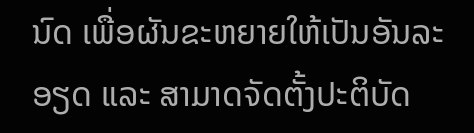ນົດ ເພື່ອຜັນຂະຫຍາຍໃຫ້ເປັນອັນລະອຽດ ແລະ ສາມາດຈັດຕັ້ງປະຕິບັດ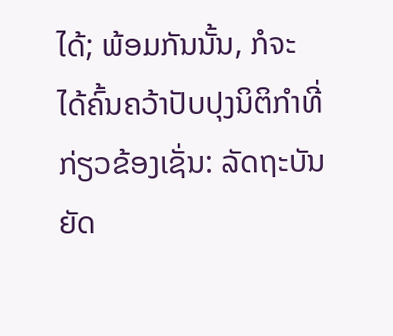ໄດ້; ພ້ອມກັນນັ້ນ, ກໍຈະໄດ້ຄົ້ນຄວ້າປັບປຸງນິຕິກໍາທີ່ກ່ຽວຂ້ອງເຊັ່ນ: ລັດຖະບັນຍັດ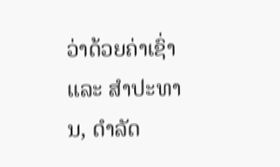ວ່າດ້ວຍຄ່າເຊົ່າ ແລະ ສໍາປະທານ, ດຳລັດ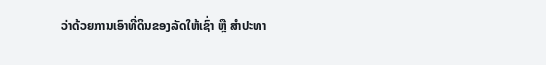ວ່າດ້ວຍການເອົາທີ່ດິນຂອງລັດໃຫ້ເຊົ່າ ຫຼື ສໍາປະທາ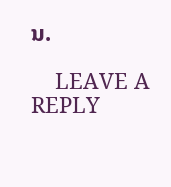ນ.

    LEAVE A REPLY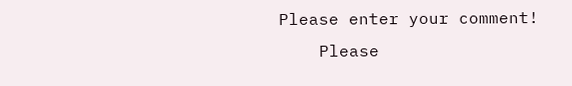Please enter your comment!
    Please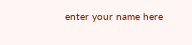enter your name here